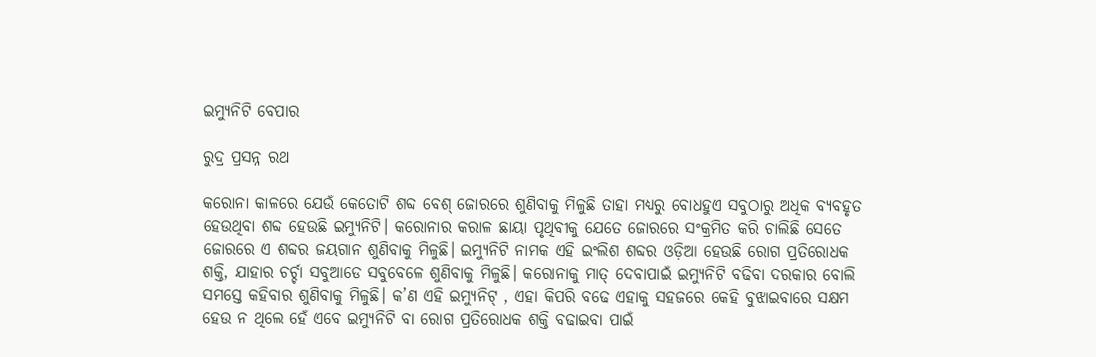ଇମ୍ୟୁନିଟି ବେପାର

ରୁଦ୍ର ପ୍ରସନ୍ନ ରଥ

କରୋନା କାଳରେ ଯେଉଁ କେତୋଟି ଶବ୍ଦ ବେଶ୍‌ ଜୋରରେ ଶୁଣିବାକୁ ମିଳୁଛି ତାହା ମଧ୍ୟରୁ ବୋଧହୁଏ ସବୁଠାରୁ ଅଧିକ ବ୍ୟବହୃତ ହେଉଥିବା ଶବ୍ଦ ହେଉଛି ଇମ୍ୟୁନିଟି। କରୋନାର କରାଳ ଛାୟା ପୃଥିବୀକୁ ଯେତେ ଜୋରରେ ସଂକ୍ରମିତ କରି ଚାଲିଛି ସେତେ ଜୋରରେ ଏ ଶବ୍ଦର ଜୟଗାନ ଶୁଣିବାକୁ ମିଳୁଛି। ଇମ୍ୟୁନିଟି ନାମକ ଏହି ଇଂଲିଶ ଶବ୍ଦର ଓଡ଼ିଆ ହେଉଛି ରୋଗ ପ୍ରତିରୋଧକ ଶକ୍ତି, ଯାହାର ଚର୍ଚ୍ଚା ସବୁଆଡେ ସବୁବେଳେ ଶୁଣିବାକୁ ମିଳୁଛି। କରୋନାକୁ ମାତ୍‌ ଦେବାପାଇଁ ଇମ୍ୟୁନିଟି ବଢିବା ଦରକାର ବୋଲି ସମସ୍ତେ କହିବାର ଶୁଣିବାକୁ ମିଳୁଛି। କ’ଣ ଏହି ଇମ୍ୟୁନିଟ୍‌ , ଏହା କିପରି ବଢେ ଏହାକୁ ସହଜରେ କେହି ବୁଝାଇବାରେ ସକ୍ଷମ ହେଉ ନ ଥିଲେ ହେଁ ଏବେ ଇମ୍ୟୁନିଟି ବା ରୋଗ ପ୍ରତିରୋଧକ ଶକ୍ତି ବଢାଇବା ପାଇଁ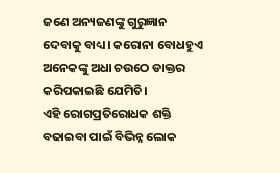ଜଣେ ଅନ୍ୟଜଣଙ୍କୁ ଗୁରୁଜ୍ଞାନ ଦେବାକୁ ବାଧ୍ୟ। କରୋନା ବୋଧହୁଏ ଅନେକଙ୍କୁ ଅଧା ଚଉଠେ ଡାକ୍ତର କରିପକାଇଛି ଯେମିତି।
ଏହି ରୋଗପ୍ରତିରୋଧକ ଶକ୍ତି ବଢାଇବା ପାଇଁ ବିଭିନ୍ନ ଲୋକ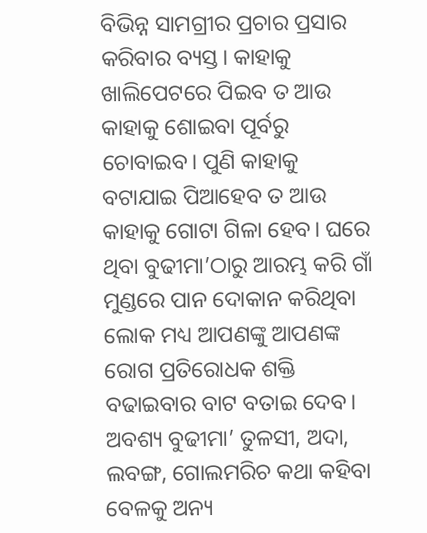ବିଭିନ୍ନ ସାମଗ୍ରୀର ପ୍ରଚାର ପ୍ରସାର କରିବାର ବ୍ୟସ୍ତ। କାହାକୁ ଖାଲିପେଟରେ ପିଇବ ତ ଆଉ କାହାକୁ ଶୋଇବା ପୂର୍ବରୁ ଚୋବାଇବ। ପୁଣି କାହାକୁ ବଟାଯାଇ ପିଆହେବ ତ ଆଉ କାହାକୁ ଗୋଟା ଗିଳା ହେବ। ଘରେ ଥିବା ବୁଢୀମା’ଠାରୁ ଆରମ୍ଭ କରି ଗାଁ ମୁଣ୍ଡରେ ପାନ ଦୋକାନ କରିଥିବା ଲୋକ ମଧ୍ୟ ଆପଣଙ୍କୁ ଆପଣଙ୍କ ରୋଗ ପ୍ରତିରୋଧକ ଶକ୍ତି ବଢାଇବାର ବାଟ ବତାଇ ଦେବ। ଅବଶ୍ୟ ବୁଢୀମା’ ତୁଳସୀ, ଅଦା, ଲବଙ୍ଗ, ଗୋଲମରିଚ କଥା କହିବା ବେଳକୁ ଅନ୍ୟ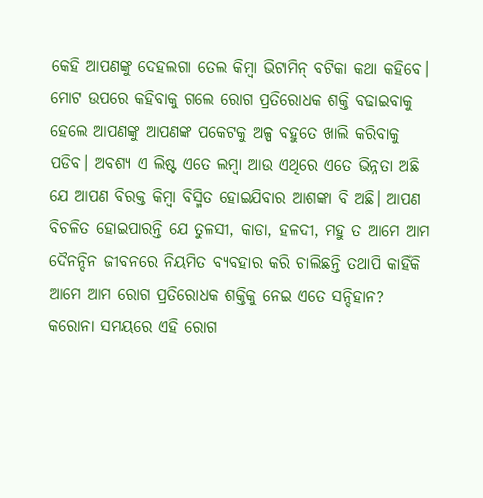କେହି ଆପଣଙ୍କୁ ଦେହଲଗା ତେଲ କିମ୍ବା ଭିଟାମିନ୍‌ ବଟିକା କଥା କହିବେ। ମୋଟ ଉପରେ କହିବାକୁ ଗଲେ ରୋଗ ପ୍ରତିରୋଧକ ଶକ୍ତି ବଢାଇବାକୁ ହେଲେ ଆପଣଙ୍କୁ ଆପଣଙ୍କ ପକେଟକୁ ଅଳ୍ପ ବହୁତେ ଖାଲି କରିବାକୁ ପଡିବ। ଅବଶ୍ୟ ଏ ଲିଷ୍ଟ ଏତେ ଲମ୍ବା ଆଉ ଏଥିରେ ଏତେ ଭିନ୍ନତା ଅଛି ଯେ ଆପଣ ବିରକ୍ତ କିମ୍ବା ବିସ୍ମିତ ହୋଇଯିବାର ଆଶଙ୍କା ବି ଅଛି। ଆପଣ ବିଚଳିତ ହୋଇପାରନ୍ତି ଯେ ତୁଳସୀ, କାଡା, ହଳଦୀ, ମହୁ ତ ଆମେ ଆମ ଦୈନନ୍ଦିନ ଜୀବନରେ ନିୟମିତ ବ୍ୟବହାର କରି ଚାଲିଛନ୍ତି ତଥାପି କାହିଁକି ଆମେ ଆମ ରୋଗ ପ୍ରତିରୋଧକ ଶକ୍ତିକୁ ନେଇ ଏତେ ସନ୍ଦିହାନ?
କରୋନା ସମୟରେ ଏହି ରୋଗ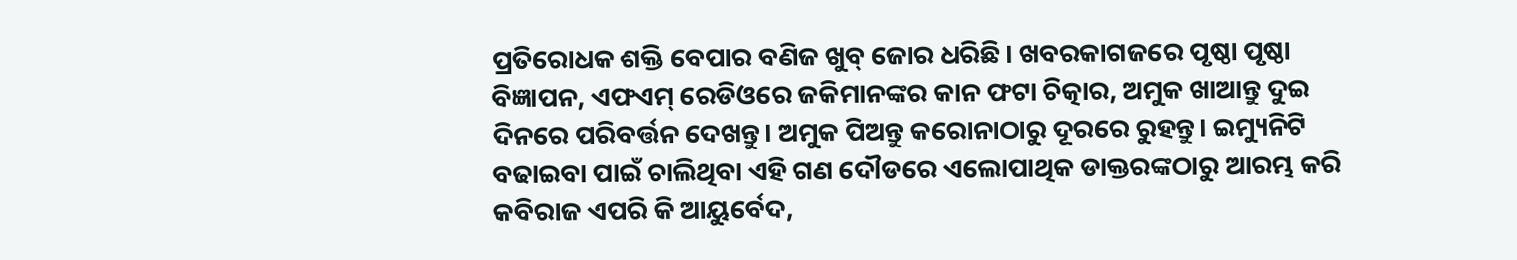ପ୍ରତିରୋଧକ ଶକ୍ତି ବେପାର ବଣିଜ ଖୁବ୍‌ ଜୋର ଧରିଛି। ଖବରକାଗଜରେ ପୃଷ୍ଠା ପୃଷ୍ଠା ବିଜ୍ଞାପନ, ଏଫଏମ୍‌ ରେଡିଓରେ ଜକିମାନଙ୍କର କାନ ଫଟା ଚିତ୍କାର, ଅମୁକ ଖାଆନ୍ତୁ ଦୁଇ ଦିନରେ ପରିବର୍ତ୍ତନ ଦେଖନ୍ତୁ। ଅମୁକ ପିଅନ୍ତୁ କରୋନାଠାରୁ ଦୂରରେ ରୁହନ୍ତୁ। ଇମ୍ୟୁନିଟି ବଢାଇବା ପାଇଁ ଚାଲିଥିବା ଏହି ଗଣ ଦୌଡରେ ଏଲୋପାଥିକ ଡାକ୍ତରଙ୍କଠାରୁ ଆରମ୍ଭ କରି କବିରାଜ ଏପରି କି ଆୟୁର୍ବେଦ,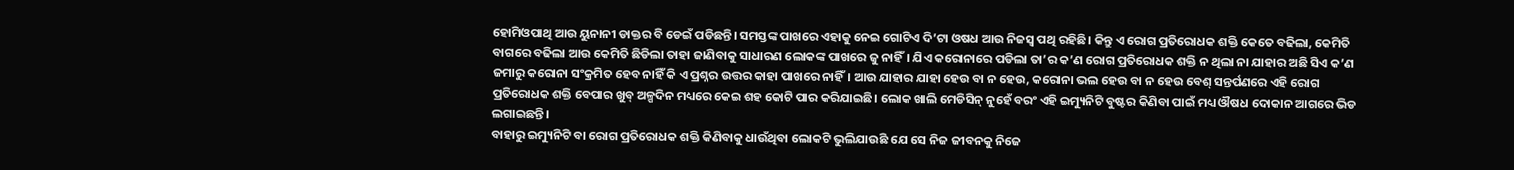ହୋମିଓପାଥି ଆଉ ୟୁନାନୀ ଡାକ୍ତର ବି ଡେଇଁ ପଡିଛନ୍ତି। ସମସ୍ତଙ୍କ ପାଖରେ ଏହାକୁ ନେଇ ଗୋଟିଏ ଦି’ଟା ଓଷଧ ଆଉ ନିଜସ୍ବ ପଥି ରହିଛି। କିନ୍ତୁ ଏ ରୋଗ ପ୍ରତିରୋଧକ ଶକ୍ତି କେତେ ବଢିଲା, କେମିତି ବାଗରେ ବଢିଲା ଆଉ କେମିତି ଛିଡିଲା ତାହା ଜାଣିବାକୁ ସାଧାରଣ ଲୋକଙ୍କ ପାଖରେ ଜୁ ନାହିଁ। ଯିଏ କରୋନାରେ ପଡିଲା ତା’ର କ’ଣ ରୋଗ ପ୍ରତିରୋଧକ ଶକ୍ତି ନ ଥିଲା ନା ଯାହାର ଅଛି ସିଏ କ’ଣ ଜମାରୁ କରୋନା ସଂକ୍ରମିତ ହେବ ନାହିଁ କି ଏ ପ୍ରଶ୍ନର ଉତ୍ତର କାହା ପାଖରେ ନାହିଁ। ଆଉ ଯାହାର ଯାହା ହେଉ ବା ନ ହେଉ, କରୋନା ଭଲ ହେଉ ବା ନ ହେଉ ବେଶ୍‌ ସନ୍ତର୍ପଣରେ ଏହି ରୋଗ ପ୍ରତିରୋଧକ ଶକ୍ତି ବେପାର ଖୁବ୍‌ ଅଳ୍ପଦିନ ମଧ୍ୟରେ କେଇ ଶହ କୋଟି ପାର କରିଯାଇଛି। ଲୋକ ଖାଲି ମେଡିସିନ୍‌ ନୁହେଁ ବରଂ ଏହି ଇମ୍ୟୁନିଟି ବୁଷ୍ଟର କିଣିବା ପାଇଁ ମଧ୍ୟ ଔଷଧ ଦୋକାନ ଆଗରେ ଭିଡ ଲଗାଇଛନ୍ତି।
ବାହାରୁ ଇମ୍ୟୁନିଟି ବା ରୋଗ ପ୍ରତିରୋଧକ ଶକ୍ତି କିଣିବାକୁ ଧାଉଁଥିବା ଲୋକଟି ଭୁଲିଯାଉଛି ଯେ ସେ ନିଜ ଜୀବନକୁ ନିଜେ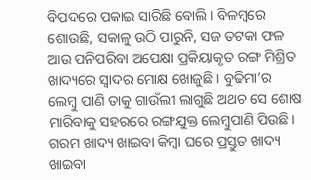ବିପଦରେ ପକାଇ ସାରିଛି ବୋଲି। ବିଳମ୍ବରେ ଶୋଉଛି, ସକାଳୁ ଉଠି ପାରୁନି, ସଜ ତଟକା ଫଳ ଆଉ ପନିପରିବା ଅପେକ୍ଷା ପ୍ରକିୟାକୃତ ରଙ୍ଗ ମିଶ୍ରିତ ଖାଦ୍ୟରେ ସ୍ବାଦର ମୋକ୍ଷ ଖୋଜୁଛି। ବୁଢିମା’ର ଲେମ୍ବୁ ପାଣି ତାକୁ ଗାଉଁଲୀ ଲାଗୁଛି ଅଥଚ ସେ ଶୋଷ ମାରିବାକୁ ସହରରେ ରଙ୍ଗଯୁକ୍ତ ଲେମ୍ବୁପାଣି ପିଉଛି। ଗରମ ଖାଦ୍ୟ ଖାଇବା କିମ୍ବା ଘରେ ପ୍ରସ୍ତୁତ ଖାଦ୍ୟ ଖାଇବା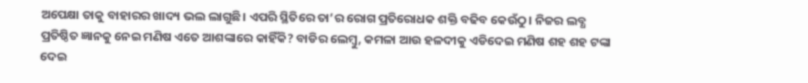ଅପେକ୍ଷା ତାକୁ ବାହାରର ଖାଦ୍ୟ ଭଲ ଲାଗୁଛି। ଏପରି ସ୍ଥିତିରେ ତା’ର ରୋଗ ପ୍ରତିରୋଧକ ଶକ୍ତି ବଢିବ କେଉଁଠୁ। ନିଜର ଲବ୍ଧ ପ୍ରତିଷ୍ଠିତ ଜ୍ଞାନକୁ ନେଇ ମଣିଷ ଏତେ ଆଶଙ୍କାରେ କାହିଁକି? ବାଡିର ଲେମ୍ବୁ, କମଳା ଆଉ ହଳଦୀକୁ ଏଡିଦେଇ ମଣିଷ ଶହ ଶହ ଟଙ୍କା ଦେଇ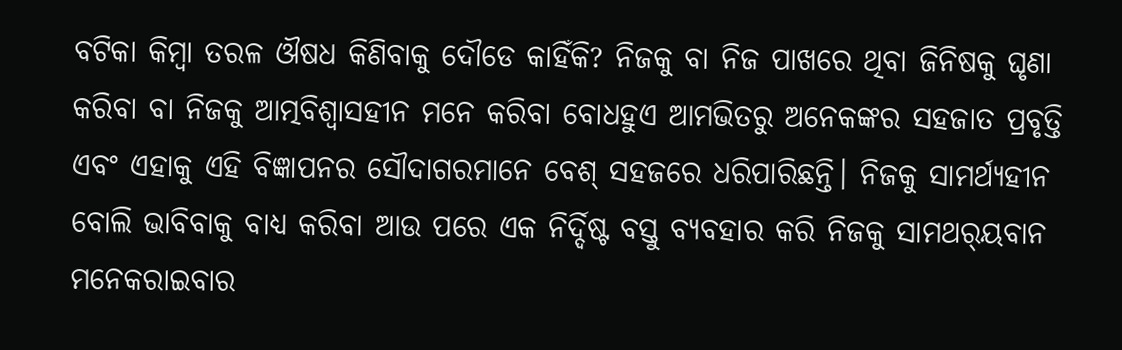ବଟିକା କିମ୍ବା ତରଳ ଔଷଧ କିଣିବାକୁ ଦୌଡେ କାହିଁକି? ନିଜକୁ ବା ନିଜ ପାଖରେ ଥିବା ଜିନିଷକୁ ଘୃଣା କରିବା ବା ନିଜକୁ ଆତ୍ମବିଶ୍ୱାସହୀନ ମନେ କରିବା ବୋଧହୁଏ ଆମଭିତରୁ ଅନେକଙ୍କର ସହଜାତ ପ୍ରବୃତ୍ତି ଏବଂ ଏହାକୁ ଏହି ବିଜ୍ଞାପନର ସୌଦାଗରମାନେ ବେଶ୍‌ ସହଜରେ ଧରିପାରିଛନ୍ତି। ନିଜକୁ ସାମର୍ଥ୍ୟହୀନ ବୋଲି ଭାବିବାକୁ ବାଧ୍ୟ କରିବା ଆଉ ପରେ ଏକ ନିର୍ଦ୍ଦିଷ୍ଟ ବସ୍ତୁ ବ୍ୟବହାର କରି ନିଜକୁ ସାମଥର୍‌ୟବାନ ମନେକରାଇବାର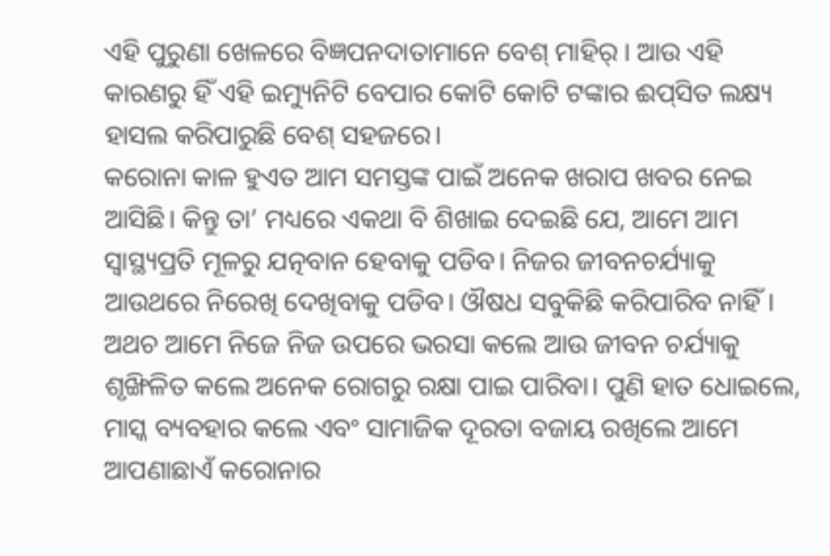ଏହି ପୁରୁଣା ଖେଳରେ ବିଜ୍ଞପନଦାତାମାନେ ବେଶ୍‌ ମାହିର୍‌ । ଆଉ ଏହି କାରଣରୁ ହିଁ ଏହି ଇମ୍ୟୁନିଟି ବେପାର କୋଟି କୋଟି ଟଙ୍କାର ଈପ୍‌ସିତ ଲକ୍ଷ୍ୟ ହାସଲ କରିପାରୁଛି ବେଶ୍‌ ସହଜରେ।
କରୋନା କାଳ ହୁଏତ ଆମ ସମସ୍ତଙ୍କ ପାଇଁ ଅନେକ ଖରାପ ଖବର ନେଇ ଆସିଛି। କିନ୍ତୁ ତା’ ମଧ୍ୟରେ ଏକଥା ବି ଶିଖାଇ ଦେଇଛି ଯେ, ଆମେ ଆମ ସ୍ବାସ୍ଥ୍ୟପ୍ରତି ମୂଳରୁ ଯତ୍ନବାନ ହେବାକୁ ପଡିବ। ନିଜର ଜୀବନଚର୍ଯ୍ୟାକୁ ଆଉଥରେ ନିରେଖି ଦେଖିବାକୁ ପଡିବ। ଔଷଧ ସବୁକିଛି କରିପାରିବ ନାହିଁ। ଅଥଚ ଆମେ ନିଜେ ନିଜ ଉପରେ ଭରସା କଲେ ଆଉ ଜୀବନ ଚର୍ଯ୍ୟାକୁ ଶୃଙ୍ଖିଳିତ କଲେ ଅନେକ ରୋଗରୁ ରକ୍ଷା ପାଇ ପାରିବା। ପୁଣି ହାତ ଧୋଇଲେ, ମାସ୍କ ବ୍ୟବହାର କଲେ ଏବଂ ସାମାଜିକ ଦୂରତା ବଜାୟ ରଖିଲେ ଆମେ ଆପଣାଛାଏଁ କରୋନାର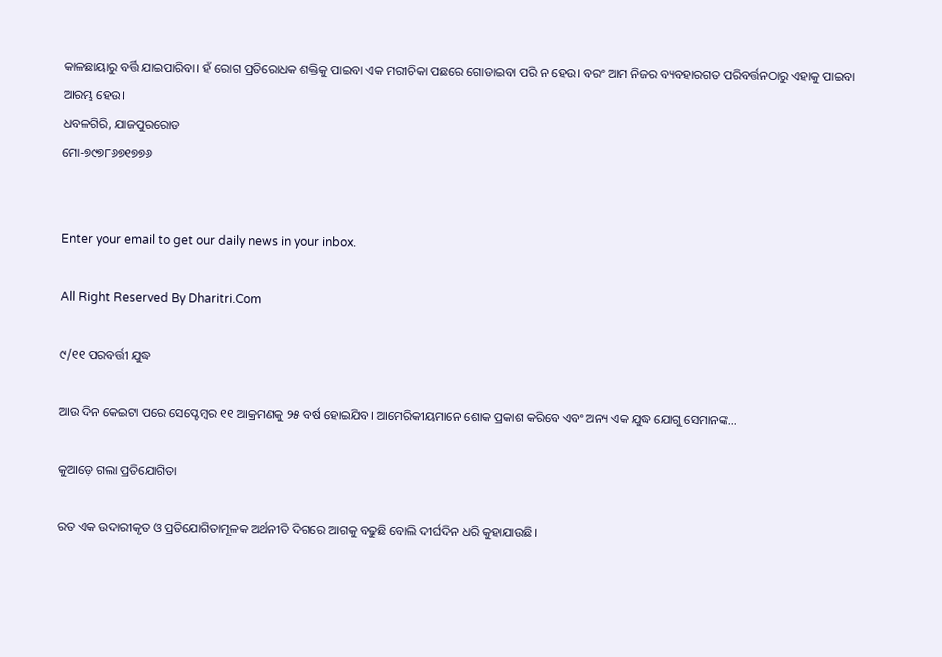କାଳଛାୟାରୁ ବର୍ତ୍ତି ଯାଇପାରିବା। ହଁ ରୋଗ ପ୍ରତିରୋଧକ ଶକ୍ତିକୁ ପାଇବା ଏକ ମରୀଚିକା ପଛରେ ଗୋଡାଇବା ପରି ନ ହେଉ। ବରଂ ଆମ ନିଜର ବ୍ୟବହାରଗତ ପରିବର୍ତ୍ତନଠାରୁ ଏହାକୁ ପାଇବା ଆରମ୍ଭ ହେଉ।
ଧବଳଗିରି, ଯାଜପୁରରୋଡ
ମୋ-୭୯୭୮୬୭୧୭୭୬


Enter your email to get our daily news in your inbox.

All Right Reserved By Dharitri.Com

୯/୧୧ ପରବର୍ତ୍ତୀ ଯୁଦ୍ଧ

ଆଉ ଦିନ କେଇଟା ପରେ ସେପ୍ଟେମ୍ୱର ୧୧ ଆକ୍ରମଣକୁ ୨୫ ବର୍ଷ ହୋଇଯିବ। ଆମେରିକୀୟମାନେ ଶୋକ ପ୍ରକାଶ କରିବେ ଏବଂ ଅନ୍ୟ ଏକ ଯୁଦ୍ଧ ଯୋଗୁ ସେମାନଙ୍କ…

କୁଆଡ଼େ ଗଲା ପ୍ରତିଯୋଗିତା

ରତ ଏକ ଉଦାରୀକୃତ ଓ ପ୍ରତିଯୋଗିତାମୂଳକ ଅର୍ଥନୀତି ଦିଗରେ ଆଗକୁ ବଢୁଛି ବୋଲି ଦୀର୍ଘଦିନ ଧରି କୁହାଯାଉଛି।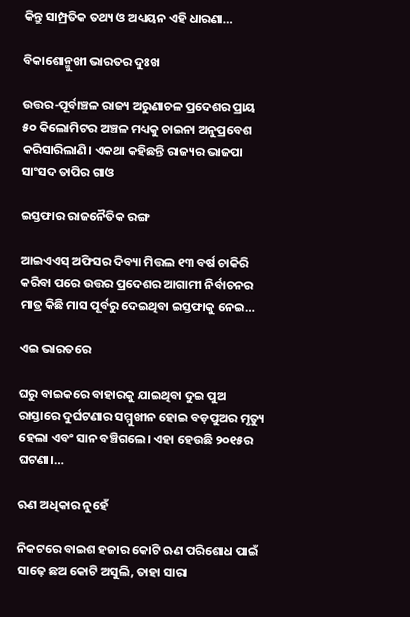କିନ୍ତୁ ସାମ୍ପ୍ରତିକ ତଥ୍ୟ ଓ ଅଧ୍ୟୟନ ଏହି ଧାରଣା…

ବିକାଶୋନ୍ମୁଖୀ ଭାରତର ଦୁଃଖ

ଉତ୍ତର-ପୂର୍ବାଞ୍ଚଳ ରାଜ୍ୟ ଅରୁଣାଚଳ ପ୍ରଦେଶର ପ୍ରାୟ ୫୦ କିଲୋମିଟର ଅଞ୍ଚଳ ମଧ୍ୟକୁ ଚାଇନା ଅନୁପ୍ରବେଶ କରିସାରିଲାଣି। ଏକଥା କହିଛନ୍ତି ରାଜ୍ୟର ଭାଜପା ସାଂସଦ ତାପିର ଗାଓ

ଇସ୍ତଫାର ରାଜନୈତିକ ରଙ୍ଗ

ଆଇଏଏସ୍‌ ଅଫିସର ଦିବ୍ୟା ମିତ୍ତଲ ୧୩ ବର୍ଷ ଚାକିରି କରିବା ପରେ ଉତ୍ତର ପ୍ରଦେଶର ଆଗାମୀ ନିର୍ବାଚନର ମାତ୍ର କିଛି ମାସ ପୂର୍ବରୁ ଦେଇଥିବା ଇସ୍ତଫାକୁ ନେଇ…

ଏଇ ଭାରତରେ

ଘରୁ ବାଇକରେ ବାହାରକୁ ଯାଇଥିବା ଦୁଇ ପୁଅ ରାସ୍ତାରେ ଦୁର୍ଘଟଣାର ସମ୍ମୁଖୀନ ହୋଇ ବଡ଼ପୁଅର ମୃତ୍ୟୁ ହେଲା ଏବଂ ସାନ ବଞ୍ଚିଗଲେ। ଏହା ହେଉଛି ୨୦୧୫ର ଘଟଣା।…

ଋଣ ଅଧିକାର ନୁହେଁ

ନିକଟରେ ବାଇଶ ହଜାର କୋଟି ଋଣ ପରିଶୋଧ ପାଇଁ ସାଢ଼େ ଛଅ କୋଟି ଅସୁଲି, ତାହା ସାରା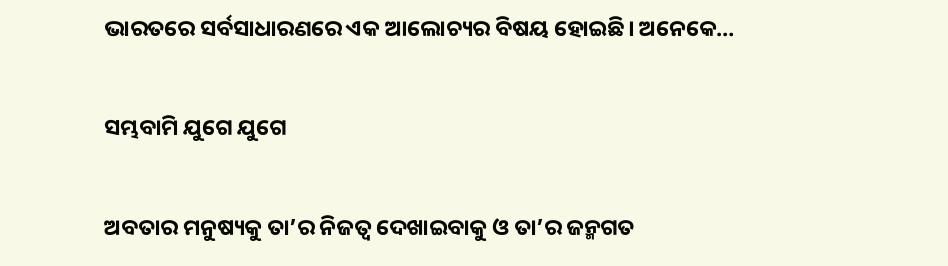ଭାରତରେ ସର୍ବସାଧାରଣରେ ଏକ ଆଲୋଚ୍ୟର ବିଷୟ ହୋଇଛି। ଅନେକେ…

ସମ୍ଭବାମି ଯୁଗେ ଯୁଗେ

ଅବତାର ମନୁଷ୍ୟକୁ ତା’ର ନିଜତ୍ୱ ଦେଖାଇବାକୁ ଓ ତା’ର ଜନ୍ମଗତ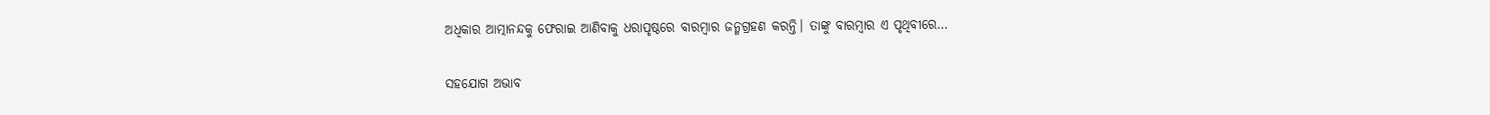ଅଧିକାର ଆତ୍ମାନନ୍ଦକୁ ଫେରାଇ ଆଣିବାକୁ ଧରାପୃଷ୍ଠରେ ବାରମ୍ବାର ଜନ୍ମଗ୍ରହଣ କରନ୍ତି। ତାଙ୍କୁ ବାରମ୍ବାର ଏ ପୃଥିବୀରେ…

ସହଯୋଗ ଅଭାବ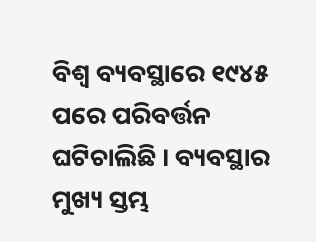ବିଶ୍ୱ ବ୍ୟବସ୍ଥାରେ ୧୯୪୫ ପରେ ପରିବର୍ତ୍ତନ ଘଟିଚାଲିଛି । ବ୍ୟବସ୍ଥାର ମୁଖ୍ୟ ସ୍ତମ୍ଭ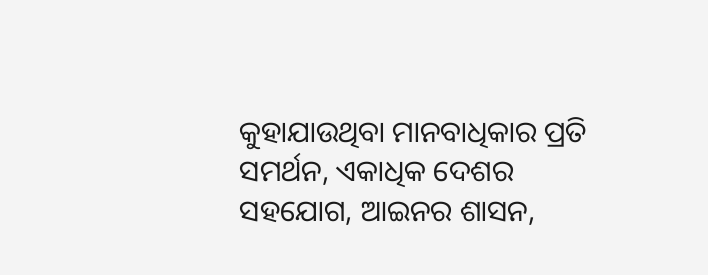କୁହାଯାଉଥିବା ମାନବାଧିକାର ପ୍ରତି ସମର୍ଥନ, ଏକାଧିକ ଦେଶର ସହଯୋଗ, ଆଇନର ଶାସନ,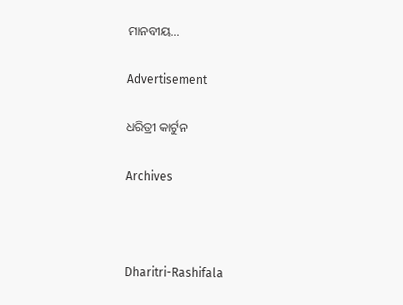ମାନବୀୟ…

Advertisement

ଧରିତ୍ରୀ କାର୍ଟୁନ

Archives



Dharitri-Rashifala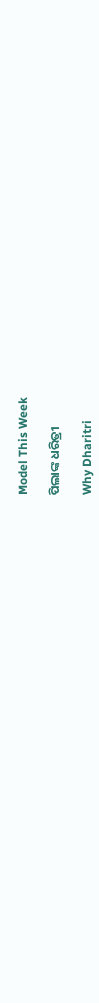Model This Week

ପିଲାଙ୍କ ଧରିତ୍ରୀ

Why Dharitri